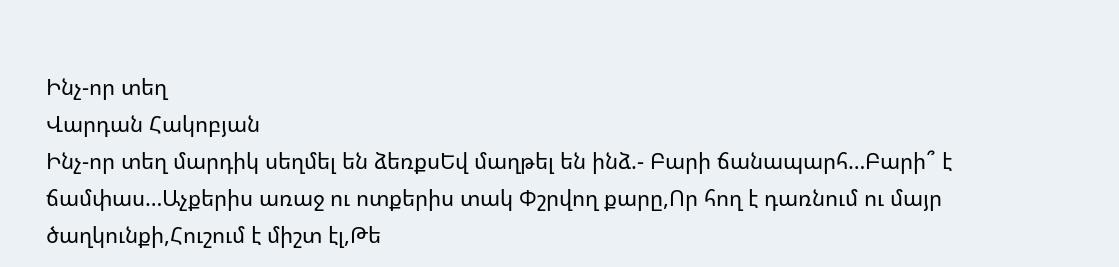Ինչ-որ տեղ
Վարդան Հակոբյան
Ինչ-որ տեղ մարդիկ սեղմել են ձեռքսԵվ մաղթել են ինձ.- Բարի ճանապարհ…Բարի՞ է ճամփաս…Աչքերիս առաջ ու ոտքերիս տակ Փշրվող քարը,Որ հող է դառնում ու մայր ծաղկունքի,Հուշում է միշտ էլ,Թե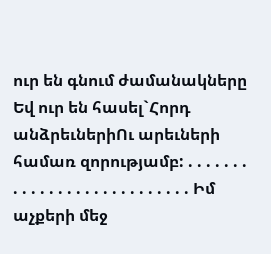ուր են գնում ժամանակները Եվ ուր են հասել`Հորդ անձրեւներիՈւ արեւների համառ զորությամբ: . . . . . . . . . . . . . . . . . . . . . . . . . . . Իմ աչքերի մեջ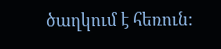ծաղկում է հեռուն: